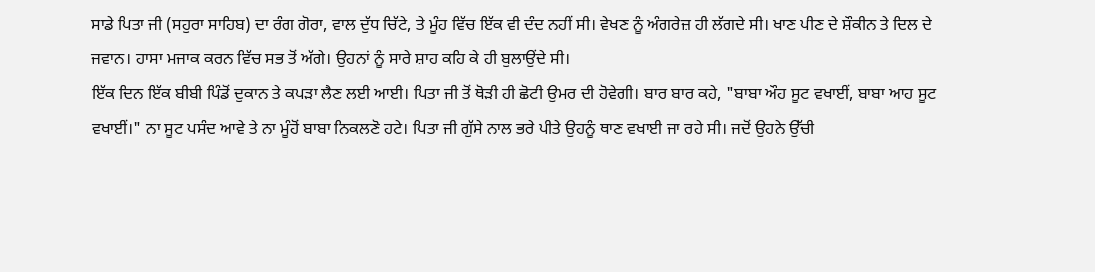ਸਾਡੇ ਪਿਤਾ ਜੀ (ਸਹੁਰਾ ਸਾਹਿਬ) ਦਾ ਰੰਗ ਗੋਰਾ, ਵਾਲ ਦੁੱਧ ਚਿੱਟੇ, ਤੇ ਮੂੰਹ ਵਿੱਚ ਇੱਕ ਵੀ ਦੰਦ ਨਹੀਂ ਸੀ। ਵੇਖਣ ਨੂੰ ਅੰਗਰੇਜ਼ ਹੀ ਲੱਗਦੇ ਸੀ। ਖਾਣ ਪੀਣ ਦੇ ਸ਼ੌਕੀਨ ਤੇ ਦਿਲ ਦੇ ਜਵਾਨ। ਹਾਸਾ ਮਜਾਕ ਕਰਨ ਵਿੱਚ ਸਭ ਤੋਂ ਅੱਗੇ। ਉਹਨਾਂ ਨੂੰ ਸਾਰੇ ਸ਼ਾਹ ਕਹਿ ਕੇ ਹੀ ਬੁਲਾਉਂਦੇ ਸੀ।
ਇੱਕ ਦਿਨ ਇੱਕ ਬੀਬੀ ਪਿੰਡੋਂ ਦੁਕਾਨ ਤੇ ਕਪੜਾ ਲੈਣ ਲਈ ਆਈ। ਪਿਤਾ ਜੀ ਤੋਂ ਥੋੜੀ ਹੀ ਛੋਟੀ ਉਮਰ ਦੀ ਹੋਵੇਗੀ। ਬਾਰ ਬਾਰ ਕਹੇ, "ਬਾਬਾ ਔਹ ਸੂਟ ਵਖਾਈਂ, ਬਾਬਾ ਆਹ ਸੂਟ ਵਖਾਈਂ।" ਨਾ ਸੂਟ ਪਸੰਦ ਆਵੇ ਤੇ ਨਾ ਮੂੰਹੋਂ ਬਾਬਾ ਨਿਕਲਣੋ ਹਟੇ। ਪਿਤਾ ਜੀ ਗੁੱਸੇ ਨਾਲ ਭਰੇ ਪੀਤੇ ਉਹਨੂੰ ਥਾਣ ਵਖਾਈ ਜਾ ਰਹੇ ਸੀ। ਜਦੋਂ ਉਹਨੇ ਉੱਚੀ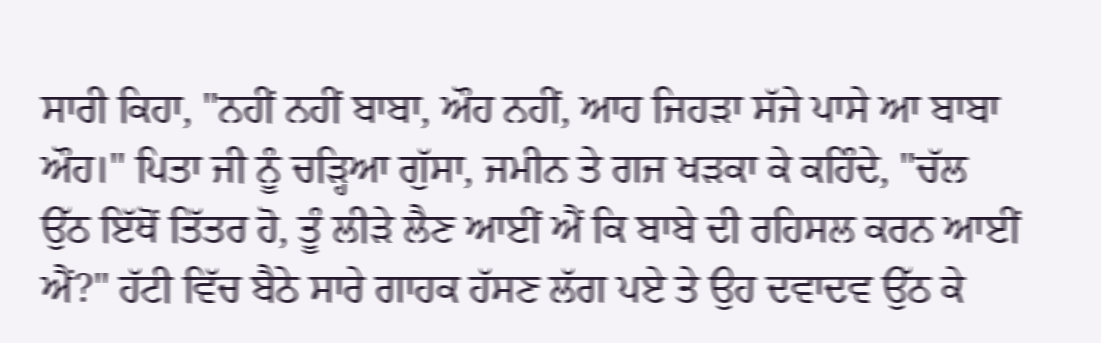ਸਾਰੀ ਕਿਹਾ, "ਨਹੀਂ ਨਹੀਂ ਬਾਬਾ, ਔਹ ਨਹੀਂ, ਆਹ ਜਿਹੜਾ ਸੱਜੇ ਪਾਸੇ ਆ ਬਾਬਾ ਔਹ।" ਪਿਤਾ ਜੀ ਨੂੰ ਚੜ੍ਹਿਆ ਗੁੱਸਾ, ਜਮੀਨ ਤੇ ਗਜ ਖੜਕਾ ਕੇ ਕਹਿੰਦੇ, "ਚੱਲ ਉੱਠ ਇੱਥੋਂ ਤਿੱਤਰ ਹੋ, ਤੂੰ ਲੀੜੇ ਲੈਣ ਆਈਂ ਐਂ ਕਿ ਬਾਬੇ ਦੀ ਰਹਿਸਲ ਕਰਨ ਆਈਂ ਐਂ?" ਹੱਟੀ ਵਿੱਚ ਬੈਠੇ ਸਾਰੇ ਗਾਹਕ ਹੱਸਣ ਲੱਗ ਪਏ ਤੇ ਉਹ ਦਵਾਦਵ ਉੱਠ ਕੇ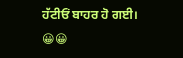ਹੱਟੀਓਂ ਬਾਹਰ ਹੋ ਗਈ। 😀😀